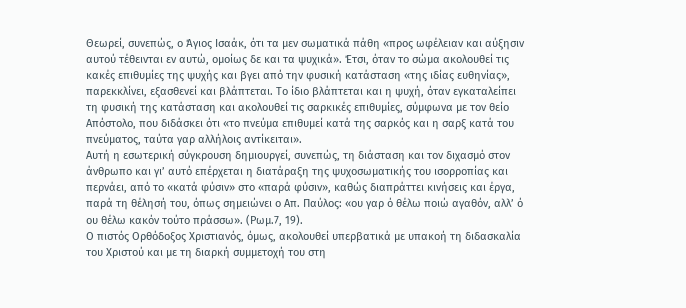Θεωρεί, συνεπώς, ο Άγιος Ισαάκ, ότι τα μεν σωματικά πάθη «προς ωφέλειαν και αύξησιν αυτού τέθεινται εν αυτώ, ομοίως δε και τα ψυχικά». Έτσι, όταν το σώμα ακολουθεί τις κακές επιθυμίες της ψυχής και βγει από την φυσική κατάσταση «της ιδίας ευθηνίας», παρεκκλίνει, εξασθενεί και βλάπτεται. Το ίδιο βλάπτεται και η ψυχή, όταν εγκαταλείπει τη φυσική της κατάσταση και ακολουθεί τις σαρκικές επιθυμίες, σύμφωνα με τον θείο Απόστολο, που διδάσκει ότι «το πνεύμα επιθυμεί κατά της σαρκός και η σαρξ κατά του πνεύματος, ταύτα γαρ αλλήλοις αντίκειται».
Αυτή η εσωτερική σύγκρουση δημιουργεί, συνεπώς, τη διάσταση και τον διχασμό στον άνθρωπο και γι’ αυτό επέρχεται η διατάραξη της ψυχοσωματικής του ισορροπίας και περνάει, από το «κατά φύσιν» στο «παρά φύσιν», καθώς διαπράττει κινήσεις και έργα, παρά τη θέλησή του, όπως σημειώνει ο Απ. Παύλος: «ου γαρ ό θέλω ποιώ αγαθόν, αλλ’ ό ου θέλω κακόν τούτο πράσσω». (Ρωμ.7, 19).
Ο πιστός Ορθόδοξος Χριστιανός, όμως, ακολουθεί υπερβατικά με υπακοή τη διδασκαλία του Χριστού και με τη διαρκή συμμετοχή του στη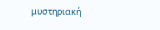μυστηριακή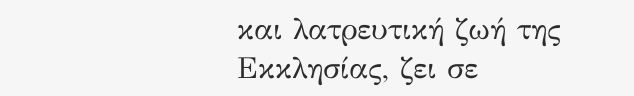και λατρευτική ζωή της Εκκλησίας, ζει σε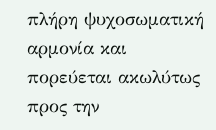πλήρη ψυχοσωματική αρμονία και πορεύεται ακωλύτως προς την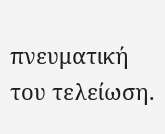πνευματική του τελείωση.